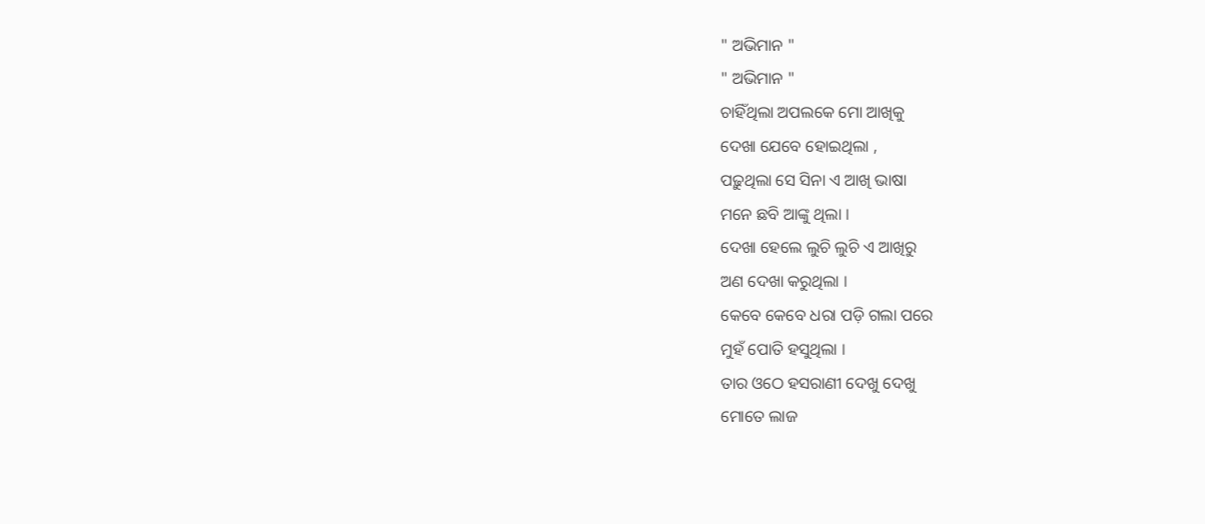" ଅଭିମାନ "
" ଅଭିମାନ "
ଚାହିଁଥିଲା ଅପଲକେ ମୋ ଆଖିକୁ
ଦେଖା ଯେବେ ହୋଇଥିଲା ,
ପଢ଼ୁଥିଲା ସେ ସିନା ଏ ଆଖି ଭାଷା
ମନେ ଛବି ଆଙ୍କୁ ଥିଲା ।
ଦେଖା ହେଲେ ଲୁଚି ଲୁଚି ଏ ଆଖିରୁ
ଅଣ ଦେଖା କରୁଥିଲା ।
କେବେ କେବେ ଧରା ପଡ଼ି ଗଲା ପରେ
ମୁହଁ ପୋତି ହସୁଥିଲା ।
ତାର ଓଠେ ହସରାଣୀ ଦେଖୁ ଦେଖୁ
ମୋତେ ଲାଜ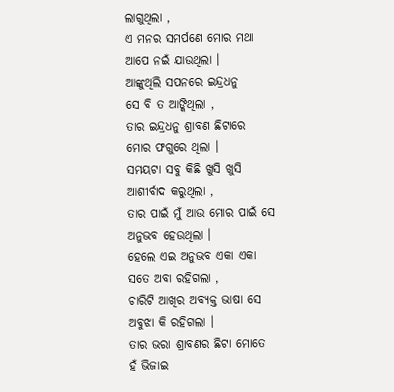ଲାଗୁଥିଲା ,
ଏ ମନର ସମର୍ପଣେ ମୋର ମଥା
ଆପେ ନଇଁ ଯାଉଥିଲା ।
ଆଙ୍କୁଥିଲି ସପନରେ ଇନ୍ଦ୍ରଧନୁ
ସେ ବି ତ ଆଙ୍କିଥିଲା ,
ତାର ଇନ୍ଦ୍ରଧନୁ ଶ୍ରାବଣ ଛିଟାରେ
ମୋର ଫଗୁରେ ଥିଲା ।
ସମୟଟା ସବୁ କିଛି ଖୁସି ଖୁସି
ଆଶୀର୍ବାଦ କରୁଥିଲା ,
ତାର ପାଇଁ ମୁଁ ଆଉ ମୋର ପାଇଁ ସେ
ଅନୁଭବ ହେଉଥିଲା ।
ହେଲେ ଏଇ ଅନୁଭବ ଏକା ଏକା
ସତେ ଅବା ରହିଗଲା ,
ଚାରିଟି ଆଖିର ଅବ୍ୟକ୍ତ ଭାଷା ସେ
ଅବୁଝା କି ରହିଗଲା ।
ତାର ଭରା ଶ୍ରାବଣର ଛିଟା ମୋତେ
ହଁ ଭିଜାଇ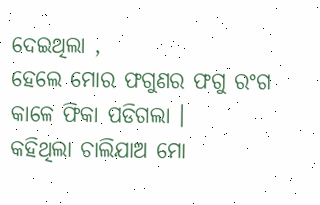ଦେଇଥିଲା ,
ହେଲେ ମୋର ଫଗୁଣର ଫଗୁ ରଂଗ
କାଳେ ଫିକା ପଡିଗଲା ।
କହିଥିଲା ଚାଲିଯାଅ ମୋ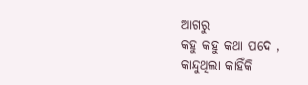ଆଗରୁ
କହୁ କହୁ କଥା ପଦେ ,
କାନ୍ଦୁଥିଲା କାହିଁକି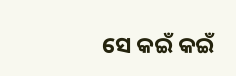ସେ କଇଁ କଇଁ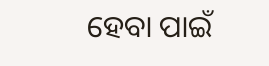ହେବା ପାଇଁ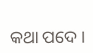କଥା ପଦେ ।